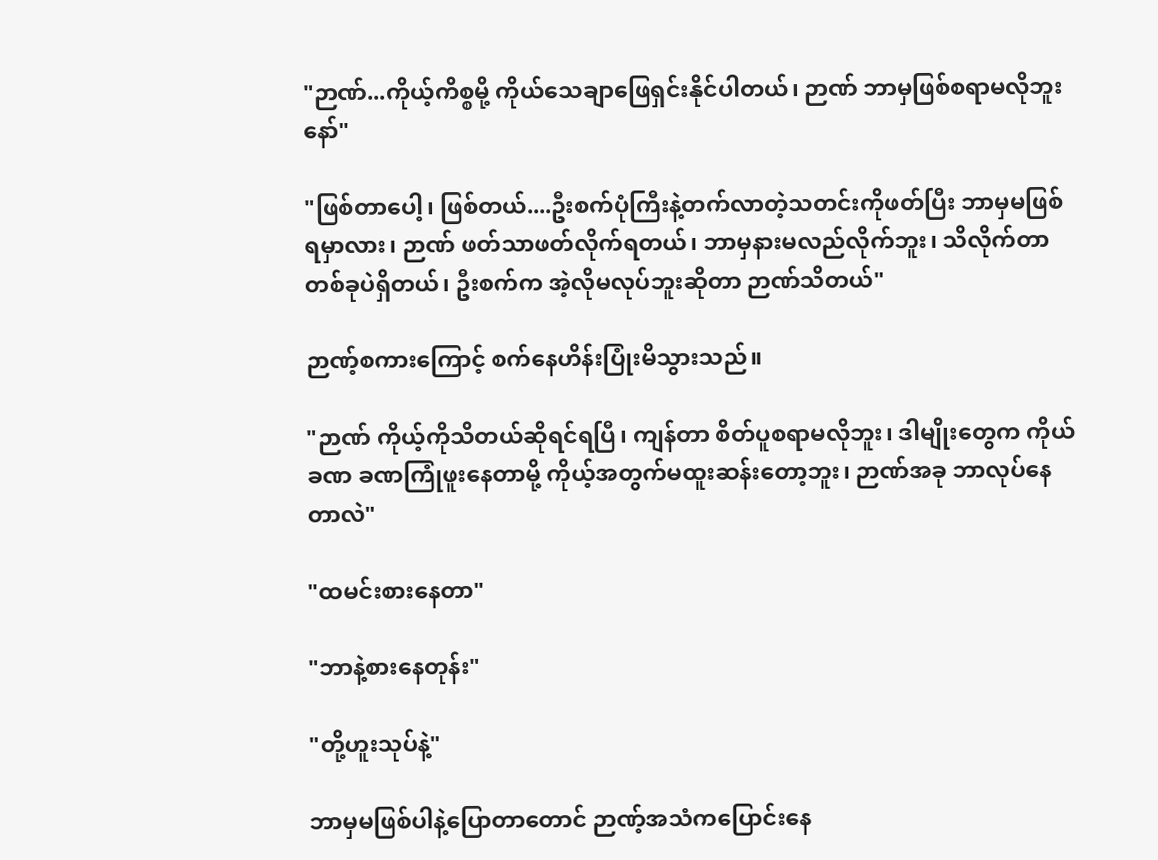"ဉာဏ်...ကိုယ့်ကိစ္စမို့ ကိုယ်သေချာဖြေရှင်းနိုင်ပါတယ်၊ ဉာဏ် ဘာမှဖြစ်စရာမလိုဘူးနော်"

"ဖြစ်တာပေါ့၊ ဖြစ်တယ်....ဦးစက်ပုံကြီးနဲ့တက်လာတဲ့သတင်းကိုဖတ်ပြီး ဘာမှမဖြစ်ရမှာလား၊ ဉာဏ် ဖတ်သာဖတ်လိုက်ရတယ်၊ ဘာမှနားမလည်လိုက်ဘူး၊ သိလိုက်တာတစ်ခုပဲရှိတယ်၊ ဦးစက်က အဲ့လိုမလုပ်ဘူးဆိုတာ ဉာဏ်သိတယ်"

ဉာဏ့်စကားကြောင့် စက်နေဟိန်းပြုံးမိသွားသည်။

"ဉာဏ် ကိုယ့်ကိုသိတယ်ဆိုရင်ရပြီ၊ ကျန်တာ စိတ်ပူစရာမလိုဘူး၊ ဒါမျိုးတွေက ကိုယ်ခဏ ခဏကြုံဖူးနေတာမို့ ကိုယ့်အတွက်မထူးဆန်းတော့ဘူး၊ ဉာဏ်အခု ဘာလုပ်နေတာလဲ"

"ထမင်းစားနေတာ"

"ဘာနဲ့စားနေတုန်း"

"တို့ဟူးသုပ်နဲ့"

ဘာမှမဖြစ်ပါနဲ့ပြောတာတောင် ဉာဏ့်အသံကပြောင်းနေ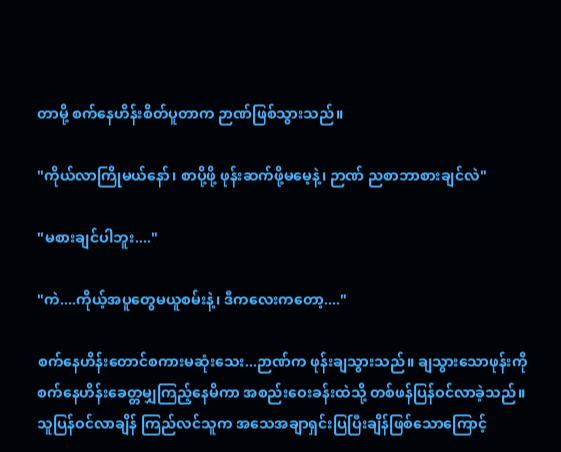တာမို့ စက်နေဟိန်းစိတ်ပူတာက ဉာဏ်ဖြစ်သွားသည်။

"ကိုယ်လာကြိုမယ်နော်၊ စာပို့ဖို့ ဖုန်းဆက်ဖို့မမေ့နဲ့၊ ဉာဏ် ညစာဘာစားချင်လဲ"

"မစားချင်ပါဘူး...."

"ကဲ....ကိုယ့်အပူတွေမယူစမ်းနဲ့၊ ဒီကလေးကတော့...."

စက်နေဟိန်းတောင်စကားမဆုံးသေး...ဉာဏ်က ဖုန်းချသွားသည်။ ချသွားသောဖုန်းကို စက်နေဟိန်းခေတ္တမျှကြည့်နေမိကာ အစည်းဝေးခန်းထဲသို့ တစ်ဖန်ပြန်ဝင်လာခဲ့သည်။ သူပြန်ဝင်လာချိန် ကြည်လင်သူက အသေအချာရှင်းပြပြီးချိန်ဖြစ်သောကြောင့်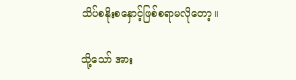သိပ်စနိုးစနှောင့်ဖြစ်စရာမလိုတော့။

သို့သော် အား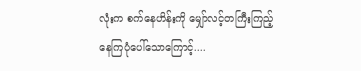လုံးက စက်နေဟိန်းကို မျှော်လင့်တကြီးကြည့်နေကြပုံပေါ်သောကြောင့်....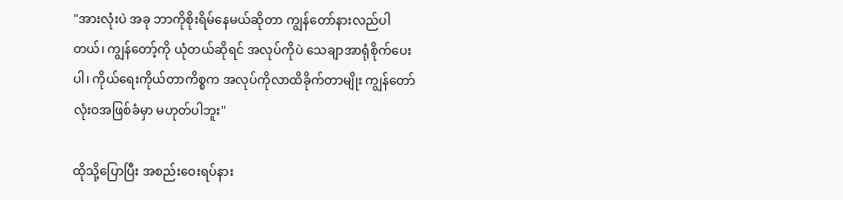"အားလုံးပဲ အခု ဘာကိုစိုးရိမ်နေမယ်ဆိုတာ ကျွန်တော်နားလည်ပါတယ်၊ ကျွန်တော့်ကို ယုံတယ်ဆိုရင် အလုပ်ကိုပဲ သေချာအာရုံစိုက်ပေးပါ၊ ကိုယ်ရေးကိုယ်တာကိစ္စက အလုပ်ကိုလာထိခိုက်တာမျိုး ကျွန်တော်လုံးဝအဖြစ်ခံမှာ မဟုတ်ပါဘူး"

ထိုသို့ပြောပြီး အစည်းဝေးရပ်နား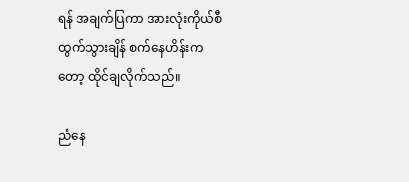ရန် အချက်ပြကာ အားလုံးကိုယ်စီထွက်သွားချိန် စက်နေဟိန်းကတော့ ထိုင်ချလိုက်သည်။

ညံနေ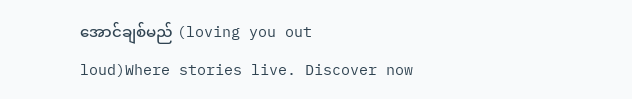အောင်ချစ်မည် (loving you out loud)Where stories live. Discover now